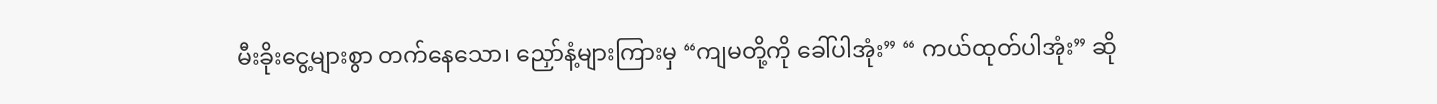မီးခိုးငွေ့များစွာ တက်နေသော၊ ညှော်နံ့များကြားမှ “ကျမတို့ကို ခေါ်ပါအုံး” “ ကယ်ထုတ်ပါအုံး” ဆို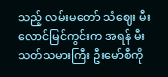သည့် လမ်းမတော် သံဈေး မီးလောင်မြင်ကွင်းက အရန် မီးသတ်သမားကြီး ဦးမော်စီကို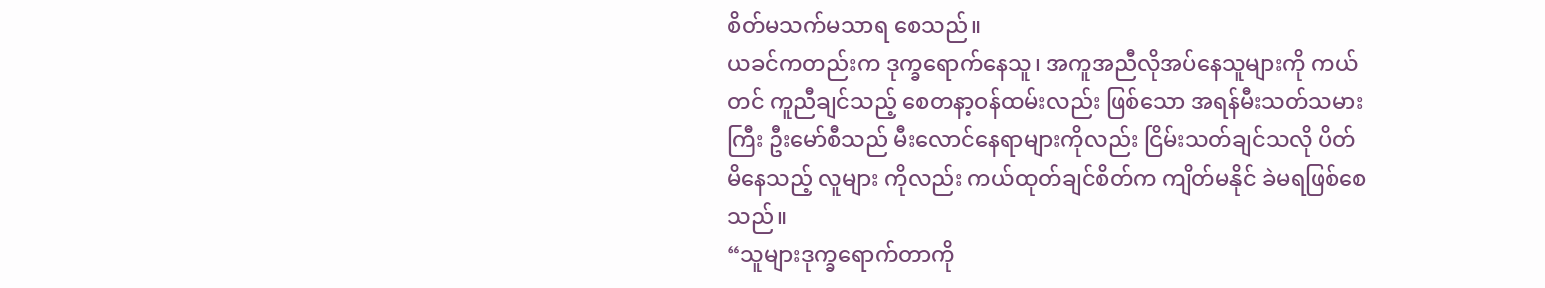စိတ်မသက်မသာရ စေသည်။
ယခင်ကတည်းက ဒုက္ခရောက်နေသူ၊ အကူအညီလိုအပ်နေသူများကို ကယ်တင် ကူညီချင်သည့် စေတနာ့ဝန်ထမ်းလည်း ဖြစ်သော အရန်မီးသတ်သမားကြီး ဦးမော်စီသည် မီးလောင်နေရာများကိုလည်း ငြိမ်းသတ်ချင်သလို ပိတ်မိနေသည့် လူများ ကိုလည်း ကယ်ထုတ်ချင်စိတ်က ကျိတ်မနိုင် ခဲမရဖြစ်စေသည်။
“သူများဒုက္ခရောက်တာကို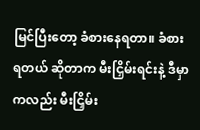မြင်ပြီးတော့ ခံစားနေရတာ။ ခံစားရတယ် ဆိုတာက မီးငြှိမ်းရင်းနဲ့ ဒီမှာကလည်း မီးငြှိမ်း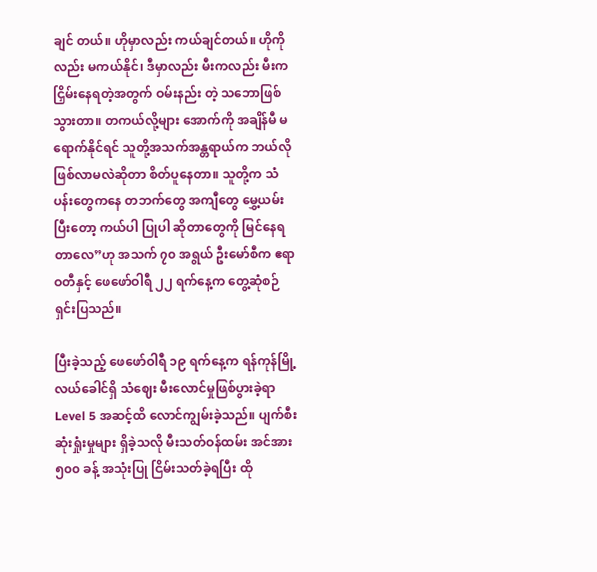ချင် တယ်။ ဟိုမှာလည်း ကယ်ချင်တယ်။ ဟိုကိုလည်း မကယ်နိုင်၊ ဒီမှာလည်း မီးကလည်း မီးကငြှိမ်းနေရတဲ့အတွက် ဝမ်းနည်း တဲ့ သဘောဖြစ်သွားတာ။ တကယ်လို့များ အောက်ကို အချိန်မီ မရောက်နိုင်ရင် သူတို့အသက်အန္တရာယ်က ဘယ်လို ဖြစ်လာမလဲဆိုတာ စိတ်ပူနေတာ။ သူတို့က သံပန်းတွေကနေ တဘက်တွေ အကျီတွေ မွှေ့ယမ်းပြီးတော့ ကယ်ပါ ပြုပါ ဆိုတာတွေကို မြင်နေရတာလေ”ဟု အသက် ၇၀ အရွယ် ဦးမော်စီက ဧရာဝတီနှင့် ဖေဖော်ဝါရီ ၂၂ ရက်နေ့က တွေ့ဆုံစဉ် ရှင်းပြသည်။

ပြီးခဲ့သည့် ဖေဖော်ဝါရီ ၁၉ ရက်နေ့က ရန်ကုန်မြို့လယ်ခေါင်ရှိ သံဈေး မီးလောင်မှုဖြစ်ပွားခဲ့ရာ Level 5 အဆင့်ထိ လောင်ကျွမ်းခဲ့သည်။ ပျက်စီးဆုံးရှုံးမှုများ ရှိခဲ့သလို မီးသတ်ဝန်ထမ်း အင်အား ၅၀၀ ခန့် အသုံးပြု ငြိမ်းသတ်ခဲ့ရပြီး ထို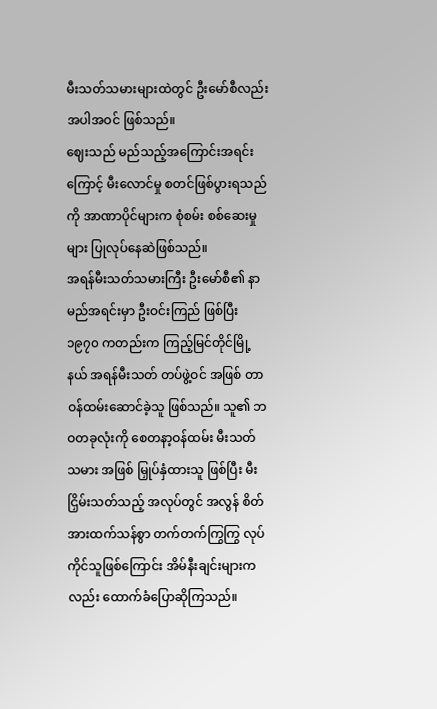မီးသတ်သမားများထဲတွင် ဦးမော်စီလည်း အပါအဝင် ဖြစ်သည်။
ဈေးသည် မည်သည့်အကြောင်းအရင်းကြောင့် မီးလောင်မှု စတင်ဖြစ်ပွားရသည် ကို အာဏာပိုင်များက စုံစမ်း စစ်ဆေးမှုများ ပြုလုပ်နေဆဲဖြစ်သည်။
အရန်မီးသတ်သမားကြီး ဦးမော်စီ၏ နာမည်အရင်းမှာ ဦးဝင်းကြည် ဖြစ်ပြီး ၁၉၇၀ ကတည်းက ကြည့်မြင်တိုင်မြို့နယ် အရန်မီးသတ် တပ်ဖွဲ့ဝင် အဖြစ် တာဝန်ထမ်းဆောင်ခဲ့သူ ဖြစ်သည်။ သူ၏ ဘဝတခုလုံးကို စေတနာ့ဝန်ထမ်း မီးသတ် သမား အဖြစ် မြှုပ်နှံထားသူ ဖြစ်ပြီး မီးငြှိမ်းသတ်သည့် အလုပ်တွင် အလွန် စိတ်အားထက်သန်စွာ တက်တက်ကြွကြွ လုပ်ကိုင်သူဖြစ်ကြောင်း အိမ်နီးချင်းများကလည်း ထောက်ခံပြောဆိုကြသည်။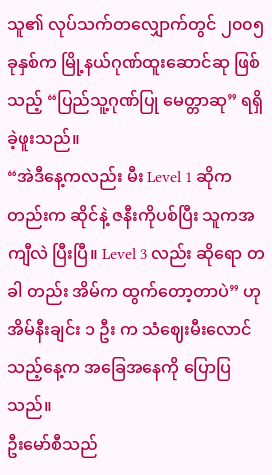သူ၏ လုပ်သက်တလျှောက်တွင် ၂၀၀၅ ခုနှစ်က မြို့နယ်ဂုဏ်ထူးဆောင်ဆု ဖြစ်သည့် “ပြည်သူ့ဂုဏ်ပြု မေတ္တာဆု” ရရှိခဲ့ဖူးသည်။
“အဲဒီနေ့ကလည်း မီး Level 1 ဆိုကတည်းက ဆိုင်နဲ့ ဇနီးကိုပစ်ပြီး သူကအကျီလဲ ပြီးပြီ။ Level 3 လည်း ဆိုရော တခါ တည်း အိမ်က ထွက်တော့တာပဲ” ဟု အိမ်နီးချင်း ၁ ဦး က သံဈေးမီးလောင်သည့်နေ့က အခြေအနေကို ပြောပြသည်။
ဦးမော်စီသည်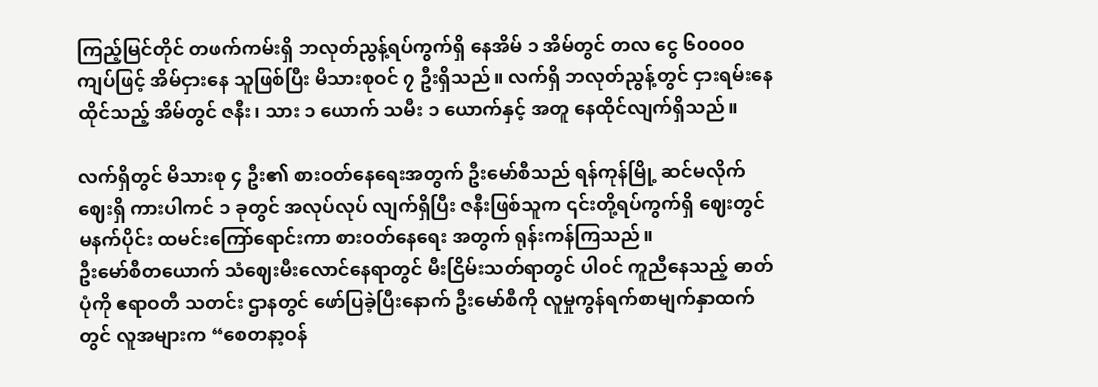ကြည့်မြင်တိုင် တဖက်ကမ်းရှိ ဘလုတ်ညွန့်ရပ်ကွက်ရှိ နေအိမ် ၁ အိမ်တွင် တလ ငွေ ၆၀၀၀၀ ကျပ်ဖြင့် အိမ်ငှားနေ သူဖြစ်ပြီး မိသားစုဝင် ၇ ဦးရှိသည်။ လက်ရှိ ဘလုတ်ညွန့်တွင် ငှားရမ်းနေထိုင်သည့် အိမ်တွင် ဇနီး၊ သား ၁ ယောက် သမီး ၁ ယောက်နှင့် အတူ နေထိုင်လျက်ရှိသည်။

လက်ရှိတွင် မိသားစု ၄ ဦး၏ စားဝတ်နေရေးအတွက် ဦးမော်စီသည် ရန်ကုန်မြို့ ဆင်မလိုက်ဈေးရှိ ကားပါကင် ၁ ခုတွင် အလုပ်လုပ် လျက်ရှိပြီး ဇနီးဖြစ်သူက ၎င်းတို့ရပ်ကွက်ရှိ ဈေးတွင် မနက်ပိုင်း ထမင်းကြော်ရောင်းကာ စားဝတ်နေရေး အတွက် ရုန်းကန်ကြသည်။
ဦးမော်စီတယောက် သံဈေးမီးလောင်နေရာတွင် မီးငြိမ်းသတ်ရာတွင် ပါဝင် ကူညီနေသည့် ဓာတ်ပုံကို ဧရာဝတီ သတင်း ဌာနတွင် ဖော်ပြခဲ့ပြီးနောက် ဦးမော်စီကို လူမှုကွန်ရက်စာမျက်နှာထက်တွင် လူအများက “စေတနာ့ဝန်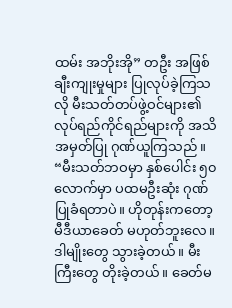ထမ်း အဘိုးအို” တဦး အဖြစ် ချီးကျုးမှုများ ပြုလုပ်ခဲ့ကြသလို မီးသတ်တပ်ဖွဲ့ဝင်များ၏ လုပ်ရည်ကိုင်ရည်များကို အသိအမှတ်ပြု ဂုဏ်ယူကြသည်။
“မီးသတ်ဘဝမှာ နှစ်ပေါင်း ၅၀ လောက်မှာ ပထမဦးဆုံး ဂုဏ်ပြုခံရတာပဲ။ ဟိုတုန်းကတော့ မီဒီယာခေတ် မဟုတ်ဘူးလေ။ ဒါမျိုးတွေ သွားခဲ့တယ်။ မီးကြီးတွေ တိုးခဲ့တယ်။ ခေတ်မ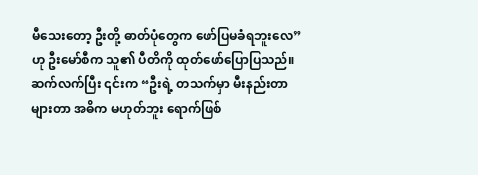မီသေးတော့ ဦးတို့ ဓာတ်ပုံတွေက ဖော်ပြမခံရဘူးလေ” ဟု ဦးမော်စီက သူ၏ ပီတိကို ထုတ်ဖော်ပြောပြသည်။
ဆက်လက်ပြီး ၎င်းက “ဦးရဲ့ တသက်မှာ မီးနည်းတာ များတာ အဓိက မဟုတ်ဘူး ရောက်ဖြစ်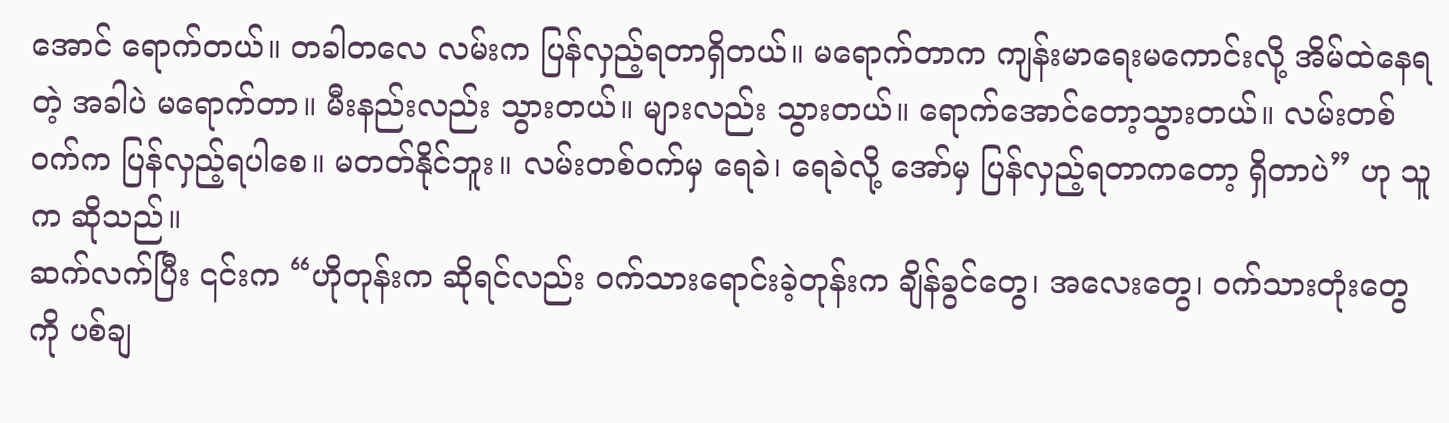အောင် ရောက်တယ်။ တခါတလေ လမ်းက ပြန်လှည့်ရတာရှိတယ်။ မရောက်တာက ကျန်းမာရေးမကောင်းလို့ အိမ်ထဲနေရတဲ့ အခါပဲ မရောက်တာ။ မီးနည်းလည်း သွားတယ်။ များလည်း သွားတယ်။ ရောက်အောင်တော့သွားတယ်။ လမ်းတစ်ဝက်က ပြန်လှည့်ရပါစေ။ မတတ်နိုင်ဘူး။ လမ်းတစ်ဝက်မှ ရေခဲ၊ ရေခဲလို့ အော်မှ ပြန်လှည့်ရတာကတော့ ရှိတာပဲ” ဟု သူက ဆိုသည်။
ဆက်လက်ပြီး ၎င်းက “ဟိုတုန်းက ဆိုရင်လည်း ဝက်သားရောင်းခဲ့တုန်းက ချိန်ခွင်တွေ၊ အလေးတွေ၊ ဝက်သားတုံးတွေကို ပစ်ချ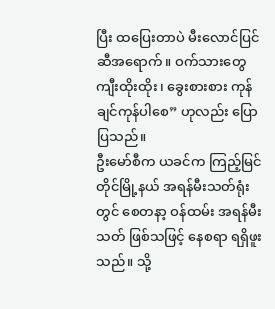ပြီး ထပြေးတာပဲ မီးလောင်ပြင်ဆီအရောက်။ ဝက်သားတွေ ကျီးထိုးထိုး၊ ခွေးစားစား ကုန်ချင်ကုန်ပါစေ” ဟုလည်း ပြောပြသည်။
ဦးမော်စီက ယခင်က ကြည့်မြင်တိုင်မြို့နယ် အရန်မီးသတ်ရုံးတွင် စေတနာ့ ဝန်ထမ်း အရန်မီးသတ် ဖြစ်သဖြင့် နေစရာ ရရှိဖူးသည်။ သို့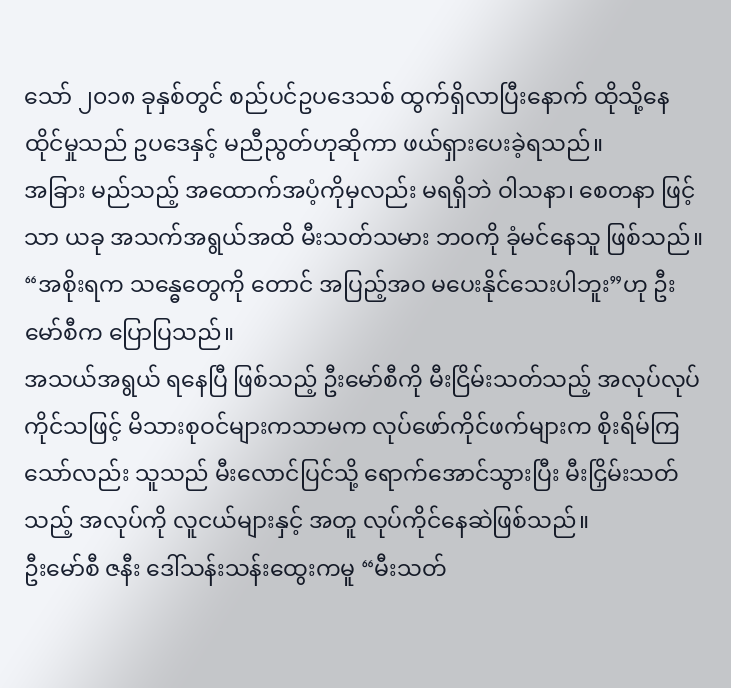သော် ၂၀၁၈ ခုနှစ်တွင် စည်ပင်ဥပဒေသစ် ထွက်ရှိလာပြီးနောက် ထိုသို့နေထိုင်မှုသည် ဥပဒေနှင့် မညီညွတ်ဟုဆိုကာ ဖယ်ရှားပေးခဲ့ရသည်။
အခြား မည်သည့် အထောက်အပံ့ကိုမှလည်း မရရှိဘဲ ဝါသနာ၊ စေတနာ ဖြင့်သာ ယခု အသက်အရွယ်အထိ မီးသတ်သမား ဘဝကို ခုံမင်နေသူ ဖြစ်သည်။
“အစိုးရက သန္ဓေတွေကို တောင် အပြည့်အဝ မပေးနိုင်သေးပါဘူး”ဟု ဦးမော်စီက ပြောပြသည်။
အသယ်အရွယ် ရနေပြီ ဖြစ်သည့် ဦးမော်စီကို မီးငြိမ်းသတ်သည့် အလုပ်လုပ်ကိုင်သဖြင့် မိသားစုဝင်များကသာမက လုပ်ဖော်ကိုင်ဖက်များက စိုးရိမ်ကြသော်လည်း သူသည် မီးလောင်ပြင်သို့ ရောက်အောင်သွားပြီး မီးငြှိမ်းသတ်သည့် အလုပ်ကို လူငယ်များနှင့် အတူ လုပ်ကိုင်နေဆဲဖြစ်သည်။
ဦးမော်စီ ဇနီး ဒေါ်သန်းသန်းထွေးကမူ “မီးသတ်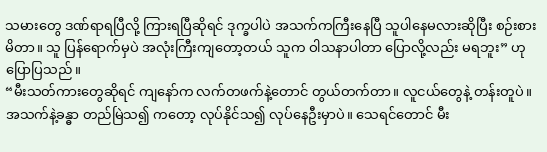သမားတွေ ဒဏ်ရာရပြီလို့ ကြားရပြီဆိုရင် ဒုက္ခပါပဲ အသက်ကကြီးနေပြီ သူပါနေမလားဆိုပြီး စဉ်းစားမိတာ။ သူ ပြန်ရောက်မှပဲ အလုံးကြီးကျတော့တယ် သူက ဝါသနာပါတာ ပြောလို့လည်း မရဘူး” ဟု ပြောပြသည်။
“မီးသတ်ကားတွေဆိုရင် ကျနော်က လက်တဖက်နဲ့တောင် တွယ်တက်တာ။ လူငယ်တွေနဲ့ တန်းတူပဲ။ အသက်နဲ့ခန္ဓာ တည်မြဲသ၍ ကတော့ လုပ်နိုင်သ၍ လုပ်နေဦးမှာပဲ။ သေရင်တောင် မီး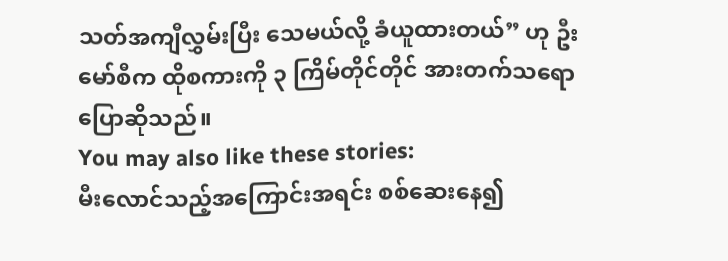သတ်အကျီလွှမ်းပြီး သေမယ်လို့ ခံယူထားတယ်” ဟု ဦးမော်စီက ထိုစကားကို ၃ ကြိမ်တိုင်တိုင် အားတက်သရော ပြောဆိုသည်။
You may also like these stories:
မီးလောင်သည့်အကြောင်းအရင်း စစ်ဆေးနေ၍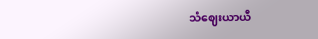သံဈေးယာယီ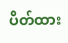ပိတ်ထား